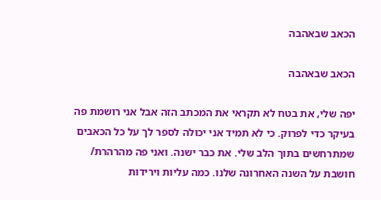הכאב שבאהבה

הכאב שבאהבה

יפה שלי, את בטח לא תקראי את המכתב הזה אבל אני רושמת פה בעיקר כדי לפרוק. כי לא תמיד אני יכולה לספר לך על כל הכאבים שמתרחשים בתוך הלב שלי. את כבר ישנה. ואני פה מהרהרת/ חושבת על השנה האחרונה שלנו. כמה עליות וירידות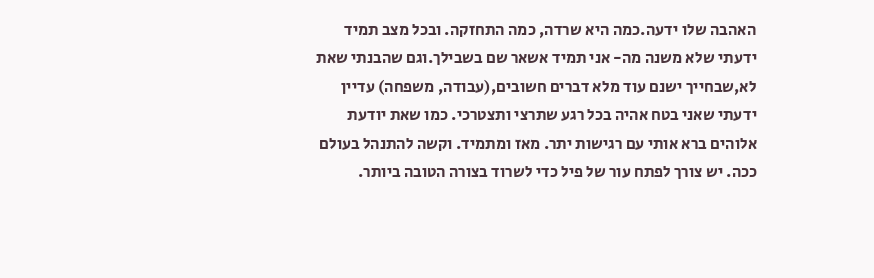האהבה שלו ידעה.כמה היא שרדה, כמה התחזקה. ובכל מצב תמיד ידעתי שלא משנה מה- אני תמיד אשאר שם בשבילך.וגם שהבנתי שאת לא,שבחייך ישנם עוד מלא דברים חשובים,(עבודה, משפחה) עדיין ידעתי שאני בטח אהיה בכל רגע שתרצי ותצטרכי. כמו שאת יודעת אלוהים ברא אותי עם רגישות יתר. מאז ומתמיד. וקשה להתנהל בעולם ככה. יש צורך לפתח עור של פיל כדי לשרוד בצורה הטובה ביותר.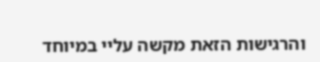והרגישות הזאת מקשה עליי במיוחד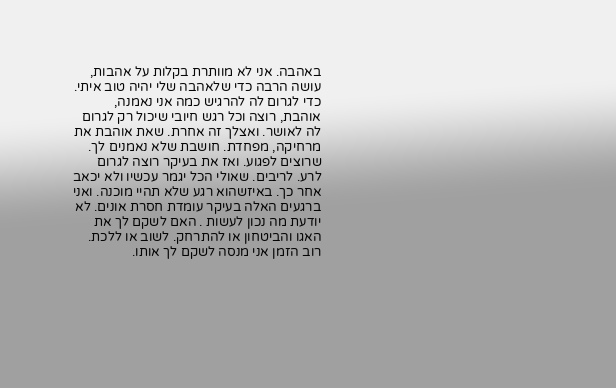באהבה. אני לא מוותרת בקלות על אהבות, עושה הרבה כדי שלאהבה שלי יהיה טוב איתי. כדי לגרום לה להרגיש כמה אני נאמנה, אוהבת, רוצה וכל רגש חיובי שיכול רק לגרום לה לאושר. ואצלך זה אחרת. שאת אוהבת את מרחיקה, מפחדת. חושבת שלא נאמנים לך. שרוצים לפגוע. ואז את בעיקר רוצה לגרום לרע. לריבים. שאולי הכל יגמר עכשיו ולא יכאב אחר כך. באיזשהוא רגע שלא תהיי מוכנה. ואני ברגעים האלה בעיקר עומדת חסרת אונים. לא יודעת מה נכון לעשות . האם לשקם לך את האגו והביטחון או להתרחק. לשוב או ללכת. רוב הזמן אני מנסה לשקם לך אותו.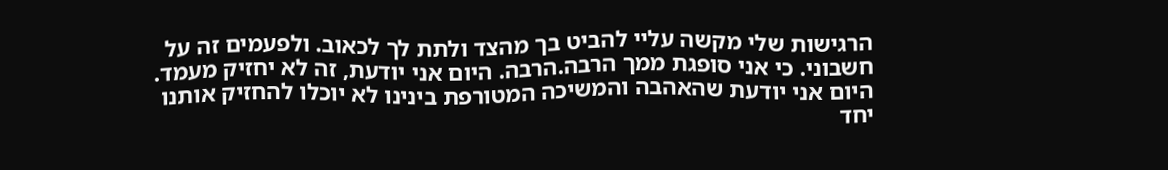הרגישות שלי מקשה עליי להביט בך מהצד ולתת לך לכאוב. ולפעמים זה על חשבוני. כי אני סופגת ממך הרבה.הרבה. היום אני יודעת, זה לא יחזיק מעמד. היום אני יודעת שהאהבה והמשיכה המטורפת בינינו לא יוכלו להחזיק אותנו יחד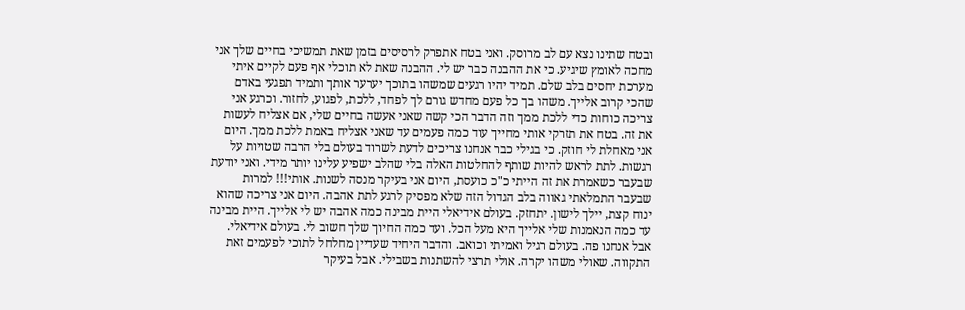ובטח שתינו נצא עם לב מרוסק. ואני בטח אתפרק לרסיסים בזמן שאת תמשיכי בחיים שלך אני מחכה לאומץ שיגיע. כי את ההבנה כבר יש לי. ההבנה שאת לא תוכלי אף פעם לקיים איתי מערכת יחסים בלב שלם. תמיד יהיו רגעים שמשהו בתוכך יערער אותך ותמיד תפגעי באדם שהכי קרוב אלייך. משהו בך כל פעם מחדש גורם לך לפחד, ללכת, לפגוע, לחזור. וכרגע אני צריכה כוחות כדי ללכת ממך וזה הדבר הכי קשה שאני אעשה בחיים שלי, אם אצליח לעשות את זה. בטח את תזרקי אותי מחייך עוד כמה פעמים עד שאני אצליח באמת ללכת ממך. היום אני מאחלת לי חוזק. כי בגילי כבר אנחנו צריכים לדעת לשרוד בעולם בלי הרבה שטויות על רגשות. לתת לראש להיות שותף להחלטות האלה בלי שהלב ישפיע עלינו יותר מידי. ואני יודעת שבעבר כשאמרת את זה הייתי כ"כ כועסת, היום אני בעיקר מנסה לשנות. אותי!!! למרות שבעבר התמלאתי גאווה בלב הגדול הזה שלא מפסיק לרגע לתת אהבה. היום אני צריכה שהוא ינוח קצת, יילך לישון. יתחזק. בעולם אידיאלי היית מבינה כמה אהבה יש לי אלייך. היית מבינה עד כמה הנאמנות שלי אלייך היא מעל הכל. ועד כמה החיוך שלך חשוב לי. בעולם אידיאלי. אבל אנחנו פה. בעולם רגיל ואמיתי וכואב. והדבר היחיד שעדיין מחלחל לתוכי לפעמים זאת התקווה. שאולי משהו יקרה. אולי תרצי להשתנות בשבילי. אבל בעיקר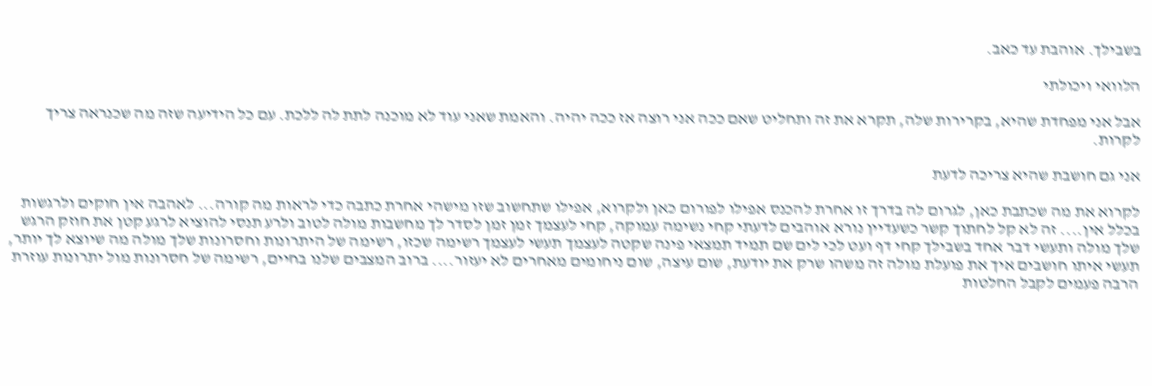בשבילך. אוהבת עד כאב.

הלוואי ויכולתי

אבל אני מפחדת שהיא, בקרירות שלה, תקרא את זה ותחליט שאם ככה אני רוצה אז ככה יהיה. והאמת שאני עוד לא מוכנה לתת לה ללכת. עם כל הידיעה שזה מה שכנראה צריך לקרות.

אני גם חושבת שהיא צריכה לדעת

לקרוא את מה שכתבת כאן, לגרום לה בדרך זו אחרת להכנס אפילו לפורום כאן ולקרוא, אפילו שתחשוב שזו מישהי אחרת כתבה כדי לראות מה קורה... לאהבה אין חוקים ולרגשות בכלל אין.... זה לא קל לחתוך קשר כשעדיין נורא אוהבים לדעתי קחי נשימה עמוקה, קחי לעצמך זמן זמן לסדר לך מחשבות מולה לטוב ולרע תנסי להוציא לרגע קטן את חוזק הרגש שלך מולה ותעשי דבר אחד בשבילך קחי דף ועט לכי לים שם תמיד תמצאי פינה שקטה לעצמך תעשי לעצמך רשימה שכזו, רשימה של היתרונות וחסרונות שלך מולה מה שיוצא לך יותר, תעשי איתו חושבים איך את פועלת מולה זה משהו שרק את יודעת, שום עיצה, שום ניחומים מאחרים לא יעזור.... ברוב המצבים שלנו בחיים, רשימה של חסרונות מול יתרונות עוזרת הרבה פעמים לקבל החלטות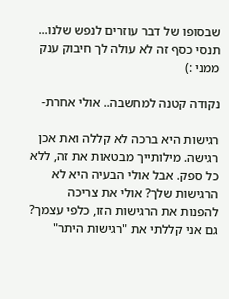שבסופו של דבר עוזרים לנפש שלנו... תנסי כסף זה לא עולה לך חיבוק ענק ממני :)

נקודה קטנה למחשבה.. אולי אחרת-

רגישות היא ברכה לא קללה ואת אכן רגישה. מילותייך מבטאות את זה, ללא כל ספק. אבל אולי הבעיה היא לא הרגישות שלך? אולי את צריכה להפנות את הרגישות הזו, כלפי עצמך? גם אני קללתי את "רגישות היתר"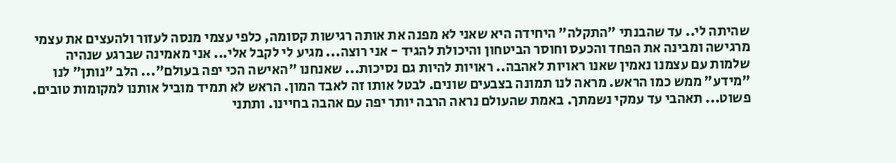שהיתה לי.. עד שהבנתי "התקלה" היחידה היא שאני לא מפנה את אותה רגישות קסומה, כלפי עצמי מנסה לעזור ולהעצים את עצמי מרגישה ומבינה את הפחד והכעס וחוסר הביטחון והיכולת להגיד - אני רוצה... מגיע לי לקבל אלי... אני מאמינה שברגע שנהיה שלמות עם עצמנו נאמין שאנו ראויות לאהבה.. ראויות להיות גם נסיכות... שאנחנו "האישה הכי יפה בעולם"... הלב "נותן" לנו "מידע" ממש כמו הראש. מראה לנו תמונה בצבעים שונים. לבטל אותו זה לאבד המון. הראש לא תמיד מוביל אותנו למקומות טובים. פשוט... תאהבי עד עמקי נשמתך. באמת שהעולם נראה הרבה יותר יפה עם אהבה בחיינו. ותתני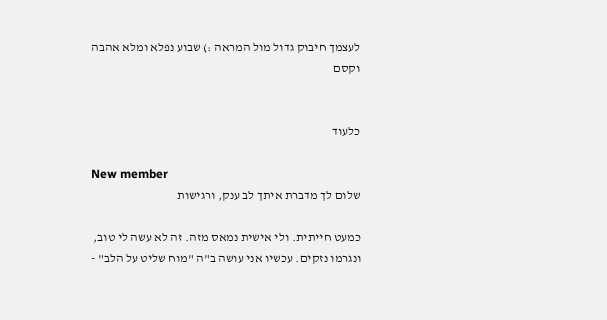לעצמך חיבוק גדול מול המראה :) שבוע נפלא ומלא אהבה וקסם


כלעוד

New member
שלום לך מדברת איתך לב ענק, ורגישות

כמעט חייתית. ולי אישית נמאס מזה. זה לא עשה לי טוב, ונגרמו נזקים. עכשיו אני עושה ב"ה "מוח שליט על הלב" -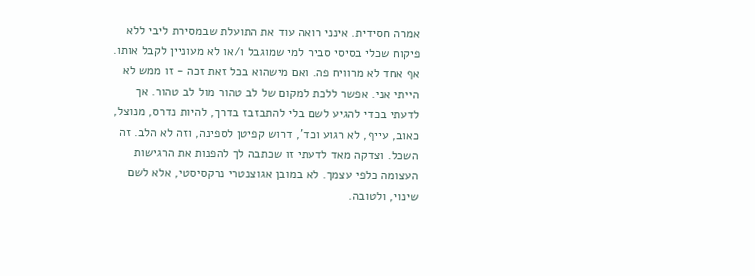אמרה חסידית. אינני רואה עוד את התועלת שבמסירת ליבי ללא פיקוח שכלי בסיסי סביר למי שמוגבל ו/או לא מעוניין לקבל אותו. אף אחד לא מרוויח פה. ואם מישהוא בכל זאת זכה - זו ממש לא הייתי אני. אפשר ללכת למקום של לב טהור מול לב טהור. אך לדעתי בכדי להגיע לשם בלי להתבזבז בדרך, להיות נדרס, מנוצל, כאוב, עייף, לא רגוע וכד', דרוש קפיטן לספינה, וזה לא הלב. זה השכל. וצדקה מאד לדעתי זו שכתבה לך להפנות את הרגישות העצומה כלפי עצמך. לא במובן אגוצנטרי נרקסיסטי, אלא לשם שינוי, ולטובה.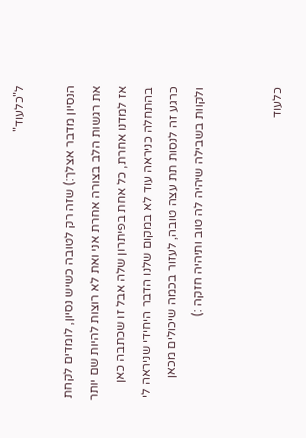ל"כלעוד"

הנסיון מדבר אצלך:) שזה רק לטובה כשיש נסיון, לומדים לקחת את רגשות הלב בצורה אחרת אני ואת לא רוצות להיות שם יותר אז למדנו אחרת, כל אחת בפיתרון שלה אבל זו שכתבה כאן בהתחלה כניראה עוד לא במקום שלנו הדבר היחידי שניראה לי כרגע זה לנסות תת עצה טובה, לעזור בכמה שיכולים מכאן ולקוות בשבילה שיהיה לה טוב ותיהיה חזקה :)


כלעוד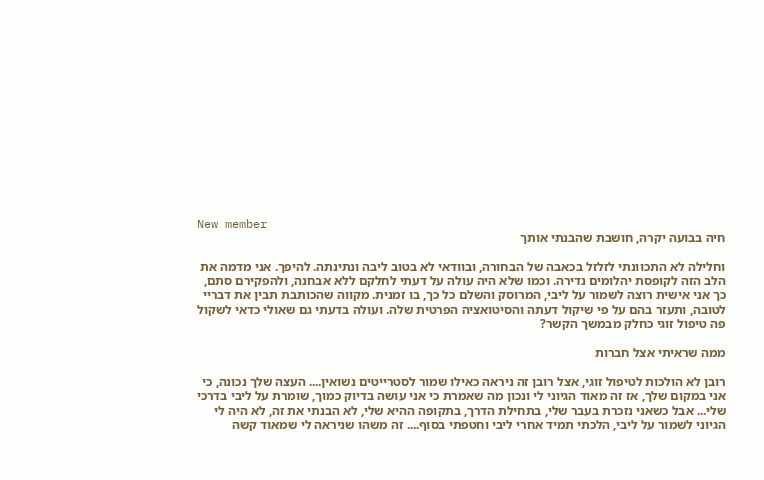New member
חיה בבועה יקרה, חושבת שהבנתי אותך

וחלילה לא התכוונתי לזלזל בכאבה של הבחורה, ובוודאי לא בטוב ליבה ונתינתה. להיפך. אני מדמה את הלב הזה לקופסת יהלומים נדירה. וכמו שלא היה עולה על דעתי לחלקם ללא אבחנה, ולהפקירם סתם, כך אני אישית רוצה לשמור על ליבי, המרוסק והשלם כל כך, בו זמנית. מקווה שהכותבת תבין את דבריי לטובה, ותעזר בהם על פי שיקול דעתה והסיטואציה הפרטית שלה. ועולה בדעתי גם שאולי כדאי לשקול פה טיפול זוגי כחלק מבמשך הקשר?

ממה שראיתי אצל חברות

רובן לא הולכות לטיפול זוגי, אצל רובן זה ניראה כאילו שמור לסטרייטים נשואין.... העצה שלך נכונה, כי אני במקום שלך, אז זה מאוד הגיוני לי ונכון מה שאמרת כי אני עושה בדיוק כמוך, שומרת על ליבי בדרכי שלי... אבל כשאני נזכרת בעבר שלי, בתחילת הדרך, בתקופה ההיא שלי, לא הבנתי את זה, לא היה לי הגיוני לשמור על ליבי, הלכתי תמיד אחרי ליבי וחטפתי בסוף.... זה משהו שניראה לי שמאוד קשה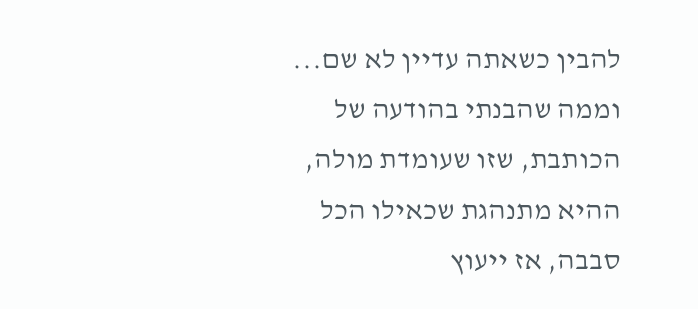להבין כשאתה עדיין לא שם... וממה שהבנתי בהודעה של הכותבת, שזו שעומדת מולה, ההיא מתנהגת שכאילו הכל סבבה, אז ייעוץ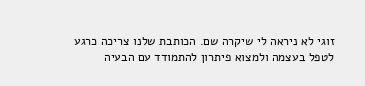זוגי לא ניראה לי שיקרה שם. הכותבת שלנו צריכה כרגע לטפל בעצמה ולמצוא פיתרון להתמודד עם הבעיה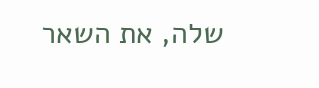שלה, את השאר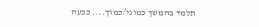תלמד בהמשך כמוני/כמוך.... ככעה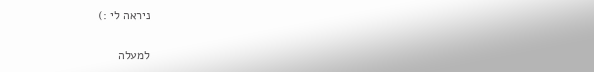ניראה לי :)

למעלה